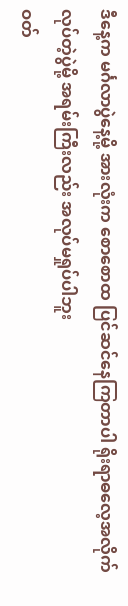ဒီနေ့က မင်္ဂလာပွဲနေ့မို့ အားလုံးက စောစောထ ပြင်ဆင်နေကြတာပါ ရိုးရာဓလေ့အလိုက် လုပ်တဲ့ပွဲမို့ အရမ်းကြီးလည်း အလုပ်မရှုပ်ပါဘူး
ဝတ်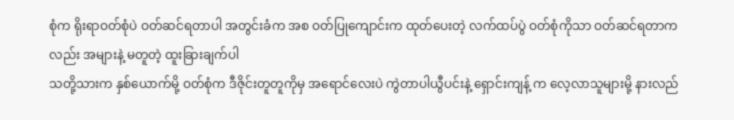စုံက ရိုးရာဝတ်စုံပဲ ဝတ်ဆင်ရတာပါ အတွင်းခံက အစ ဝတ်ပြုကျောင်းက ထုတ်ပေးတဲ့ လက်ထပ်ပွဲ ဝတ်စုံကိုသာ ဝတ်ဆင်ရတာက လည်း အများနဲ့ မတူတဲ့ ထူးခြားချက်ပါ
သတို့သားက နှစ်ယောက်မို့ ဝတ်စုံက ဒီဇိုင်းတူတူကိုမှ အရောင်လေးပဲ ကွဲတာပါယွီပင်းနဲ့ ရှောင်းကျန့် က လေ့လာသူများမို့ နားလည်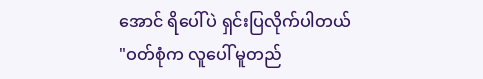အောင် ရိပေါ်ပဲ ရှင်းပြလိုက်ပါတယ်
"ဝတ်စုံက လူပေါ် မူတည်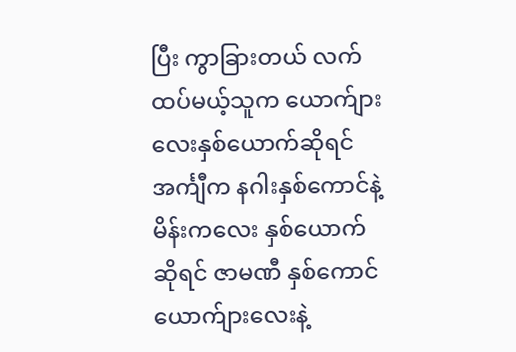ပြီး ကွာခြားတယ် လက်ထပ်မယ့်သူက ယောက်ျားလေးနှစ်ယောက်ဆိုရင် အင်္ကျီက နဂါးနှစ်ကောင်နဲ့ မိန်းကလေး နှစ်ယောက် ဆိုရင် ဇာမဏီ နှစ်ကောင် ယောက်ျားလေးနဲ့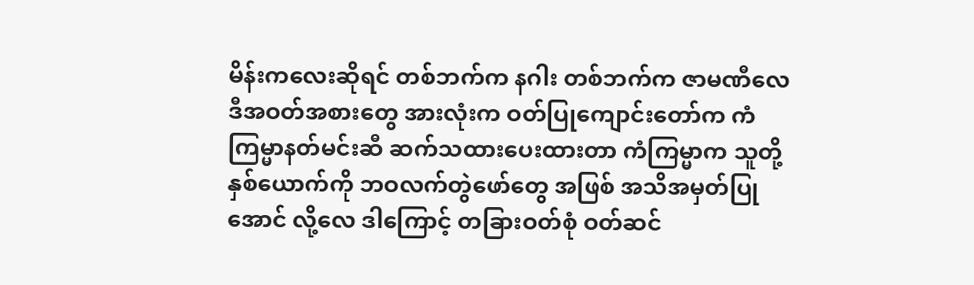မိန်းကလေးဆိုရင် တစ်ဘက်က နဂါး တစ်ဘက်က ဇာမဏီလေ
ဒီအဝတ်အစားတွေ အားလုံးက ဝတ်ပြုကျောင်းတော်က ကံကြမ္မာနတ်မင်းဆီ ဆက်သထားပေးထားတာ ကံကြမ္မာက သူတို့နှစ်ယောက်ကို ဘဝလက်တွဲဖော်တွေ အဖြစ် အသိအမှတ်ပြုအောင် လို့လေ ဒါကြောင့် တခြားဝတ်စုံ ဝတ်ဆင်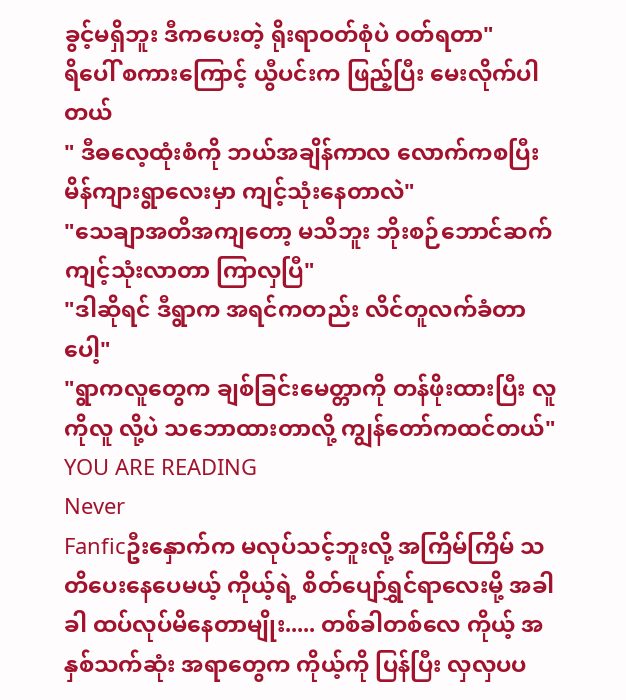ခွင့်မရှိဘူး ဒီကပေးတဲ့ ရိုးရာဝတ်စုံပဲ ဝတ်ရတာ"
ရိပေါ် စကားကြောင့် ယွီပင်းက ဖြည့်ပြီး မေးလိုက်ပါတယ်
" ဒီဓလေ့ထုံးစံကို ဘယ်အချိန်ကာလ လောက်ကစပြီး မိန်ကျားရွာလေးမှာ ကျင့်သုံးနေတာလဲ"
"သေချာအတိအကျတော့ မသိဘူး ဘိုးစဉ်ဘောင်ဆက် ကျင့်သုံးလာတာ ကြာလှပြီ"
"ဒါဆိုရင် ဒီရွာက အရင်ကတည်း လိင်တူလက်ခံတာပေါ့"
"ရွာကလူတွေက ချစ်ခြင်းမေတ္တာကို တန်ဖိုးထားပြီး လူကိုလူ လို့ပဲ သဘောထားတာလို့ ကျွန်တော်ကထင်တယ်"
YOU ARE READING
Never
Fanficဦးနှောက်က မလုပ်သင့်ဘူးလို့ အကြိမ်ကြိမ် သတိပေးနေပေမယ့် ကိုယ့်ရဲ့ စိတ်ပျော်ရွှင်ရာလေးမို့ အခါခါ ထပ်လုပ်မိနေတာမျိုး..... တစ်ခါတစ်လေ ကိုယ့် အနှစ်သက်ဆုံး အရာတွေက ကိုယ့်ကို ပြန်ပြီး လှလှပပ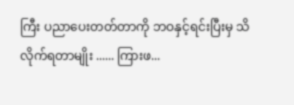ကြီး ပညာပေးတတ်တာကို ဘဝနှင့်ရင်းပြီးမှ သိလိုက်ရတာမျိုး ...... ကြားဖ...